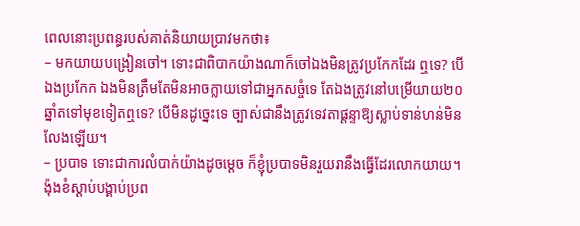ពេលនោះប្រពន្ធរបស់គាត់និយាយប្រាវមកថា៖
– មកយាយបង្រៀនចៅ។ ទោះជាពិបាកយ៉ាងណាក៏ចៅឯងមិនត្រូវប្រកែកដែរ ឮទេ? បើឯងប្រកែក ឯងមិនត្រឹមតែមិនអាចក្លាយទៅជាអ្នកសច្ចំទេ តែឯងត្រូវនៅបម្រើយាយ២០ឆ្នាំតទៅមុខទៀតឮទេ? បើមិនដូច្នេះទេ ច្បាស់ជានឹងត្រូវទេវតាផ្ដន្ទាឱ្យស្លាប់ទាន់ហន់មិនលែងឡើយ។
– ប្របាទ ទោះជាការលំបាក់យ៉ាងដូចម្ដេច ក៏ខ្ញុំប្របាទមិនរួយរានឹងធ្វើដែរលោកយាយ។
ង៉ុងខំស្ដាប់បង្គាប់ប្រព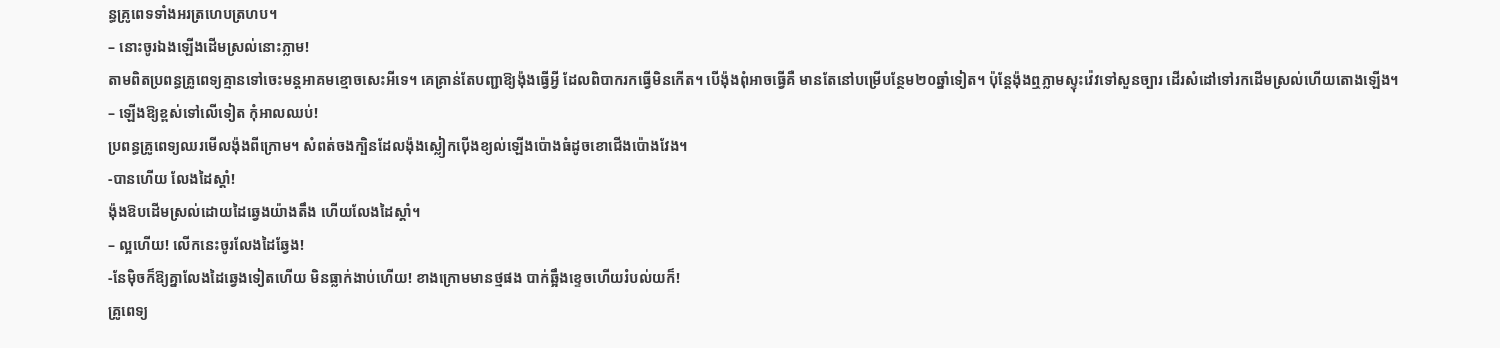ន្ធគ្រូពេទទាំងអរត្រហេបត្រហប។
– នោះចូរឯងឡើងដើមស្រល់នោះភ្លាម!
តាមពិតប្រពន្ធគ្រូពេទ្យគ្មានទៅចេះមន្តអាគមខ្មោចសេះអីទេ។ គេគ្រាន់តែបញ្ជាឱ្យង៉ុងធ្វើអ្វី ដែលពិបាករកធ្វើមិនកើត។ បើង៉ុងពុំអាចធ្វើគឺ មានតែនៅបម្រើបន្ថែម២០ឆ្នាំទៀត។ ប៉ុន្តែង៉ុងឮភ្លាមស្ទុះវ៉េវទៅសួនច្បារ ដើរសំដៅទៅរកដើមស្រល់ហើយតោងឡើង។
– ឡើងឱ្យខ្ពស់ទៅលើទៀត កុំអាលឈប់!
ប្រពន្ធគ្រូពេទ្យឈរមើលង៉ុងពីក្រោម។ សំពត់ចងក្បិនដែលង៉ុងស្លៀកប៉ើងខ្យល់ឡើងប៉ោងធំដូចខោជើងប៉ោងវែង។
-បានហើយ លែងដៃស្ដាំ!
ង៉ុងឱបដើមស្រល់ដោយដៃឆ្វេងយ៉ាងតឹង ហើយលែងដៃស្ដាំ។
– ល្អហើយ! លើកនេះចូរលែងដៃឆ្វែង!
-នែម៉ិចក៏ឱ្យគ្នាលែងដៃឆ្វេងទៀតហើយ មិនធ្លាក់ងាប់ហើយ! ខាងក្រោមមានថ្មផង បាក់ឆ្អឹងខ្ទេចហើយរំបល់យក៏!
គ្រូពេទ្យ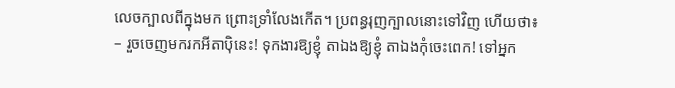លេចក្បាលពីក្នុងមក ព្រោះទ្រាំលែងកើត។ ប្រពន្ធរុញក្បាលនោះទៅវិញ ហើយថា៖
– រួចចេញមករកអីតាប៉ិនេះ! ទុកងារឱ្យខ្ញុំ តាឯងឱ្យខ្ញុំ តាឯងកុំចេះពេក! ទៅអ្នក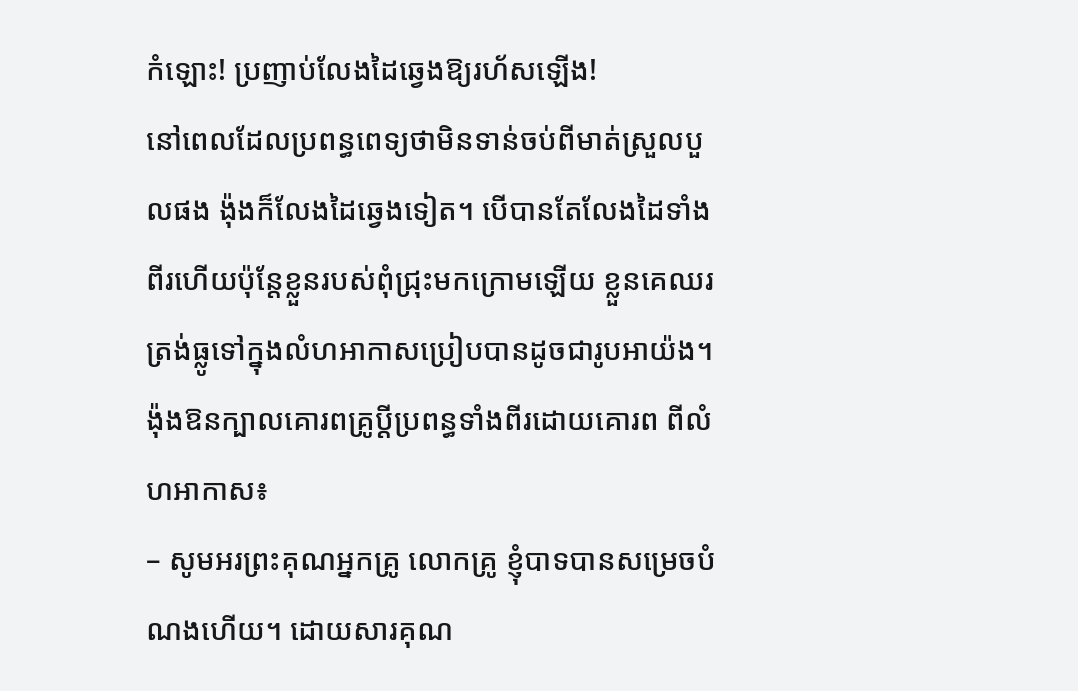កំឡោះ! ប្រញាប់លែងដៃឆ្វេងឱ្យរហ័សឡើង!
នៅពេលដែលប្រពន្ធពេទ្យថាមិនទាន់ចប់ពីមាត់ស្រួលបួលផង ង៉ុងក៏លែងដៃឆ្វេងទៀត។ បើបានតែលែងដៃទាំងពីរហើយប៉ុន្តែខ្លួនរបស់ពុំជ្រុះមកក្រោមឡើយ ខ្លួនគេឈរត្រង់ធ្លូទៅក្នុងលំហអាកាសប្រៀបបានដូចជារូបអាយ៉ង។
ង៉ុងឱនក្បាលគោរពគ្រូប្ដីប្រពន្ធទាំងពីរដោយគោរព ពីលំហអាកាស៖
– សូមអរព្រះគុណអ្នកគ្រូ លោកគ្រូ ខ្ញុំបាទបានសម្រេចបំណងហើយ។ ដោយសារគុណ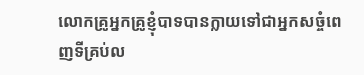លោកគ្រូអ្នកគ្រូខ្ញុំបាទបានក្លាយទៅជាអ្នកសច្ចំពេញទីគ្រប់ល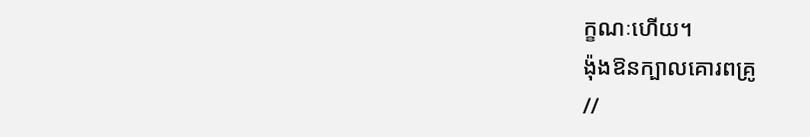ក្ខណៈហើយ។
ង៉ុងឱនក្បាលគោរពគ្រូ
//